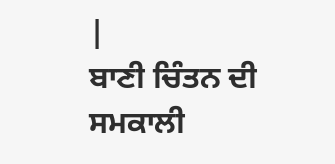|
ਬਾਣੀ ਚਿੰਤਨ ਦੀ ਸਮਕਾਲੀ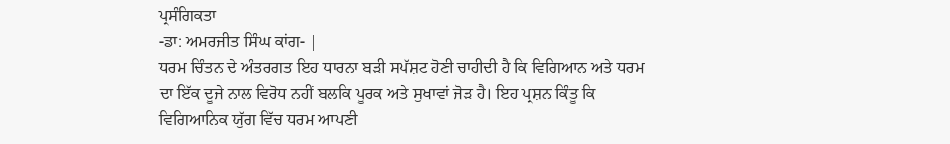ਪ੍ਰਸੰਗਿਕਤਾ
-ਡਾ: ਅਮਰਜੀਤ ਸਿੰਘ ਕਾਂਗ- |
ਧਰਮ ਚਿੰਤਨ ਦੇ ਅੰਤਰਗਤ ਇਹ ਧਾਰਨਾ ਬੜੀ ਸਪੱਸ਼ਟ ਹੋਣੀ ਚਾਹੀਦੀ ਹੈ ਕਿ ਵਿਗਿਆਨ ਅਤੇ ਧਰਮ ਦਾ ਇੱਕ ਦੂਜੇ ਨਾਲ ਵਿਰੋਧ ਨਹੀਂ ਬਲਕਿ ਪੂਰਕ ਅਤੇ ਸੁਖਾਵਾਂ ਜੋੜ ਹੈ। ਇਹ ਪ੍ਰਸ਼ਨ ਕਿੰਤੂ ਕਿ ਵਿਗਿਆਨਿਕ ਯੁੱਗ ਵਿੱਚ ਧਰਮ ਆਪਣੀ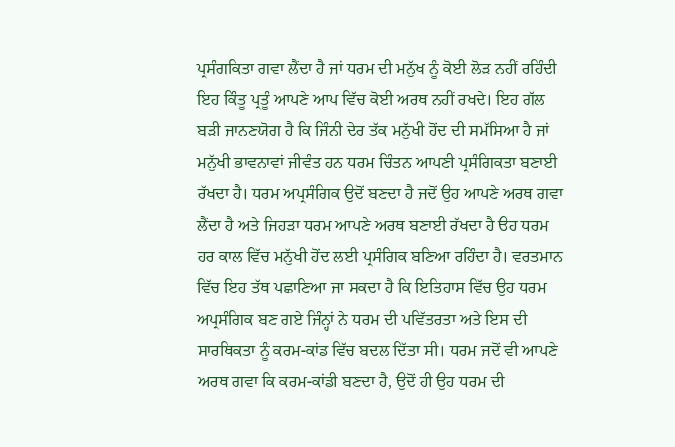ਪ੍ਰਸੰਗਕਿਤਾ ਗਵਾ ਲੈਂਦਾ ਹੈ ਜਾਂ ਧਰਮ ਦੀ ਮਨੁੱਖ ਨੂੰ ਕੋਈ ਲੋੜ ਨਹੀਂ ਰਹਿੰਦੀ ਇਹ ਕਿੰਤੂ ਪ੍ਰਤੂੰ ਆਪਣੇ ਆਪ ਵਿੱਚ ਕੋਈ ਅਰਥ ਨਹੀਂ ਰਖਦੇ। ਇਹ ਗੱਲ ਬੜੀ ਜਾਨਣਯੋਗ ਹੈ ਕਿ ਜਿੰਨੀ ਦੇਰ ਤੱਕ ਮਨੁੱਖੀ ਹੋਂਦ ਦੀ ਸਮੱਸਿਆ ਹੈ ਜਾਂ ਮਨੁੱਖੀ ਭਾਵਨਾਵਾਂ ਜੀਵੰਤ ਹਨ ਧਰਮ ਚਿੰਤਨ ਆਪਣੀ ਪ੍ਰਸੰਗਿਕਤਾ ਬਣਾਈ ਰੱਖਦਾ ਹੈ। ਧਰਮ ਅਪ੍ਰਸੰਗਿਕ ਉਦੋਂ ਬਣਦਾ ਹੈ ਜਦੋਂ ਉਹ ਆਪਣੇ ਅਰਥ ਗਵਾ ਲੈਂਦਾ ਹੈ ਅਤੇ ਜਿਹੜਾ ਧਰਮ ਆਪਣੇ ਅਰਥ ਬਣਾਈ ਰੱਖਦਾ ਹੈ ੳਹ ਧਰਮ ਹਰ ਕਾਲ ਵਿੱਚ ਮਨੁੱਖੀ ਹੋਂਦ ਲਈ ਪ੍ਰਸੰਗਿਕ ਬਣਿਆ ਰਹਿੰਦਾ ਹੈ। ਵਰਤਮਾਨ ਵਿੱਚ ਇਹ ਤੱਥ ਪਛਾਣਿਆ ਜਾ ਸਕਦਾ ਹੈ ਕਿ ਇਤਿਹਾਸ ਵਿੱਚ ਉਹ ਧਰਮ ਅਪ੍ਰਸੰਗਿਕ ਬਣ ਗਏ ਜਿੰਨ੍ਹਾਂ ਨੇ ਧਰਮ ਦੀ ਪਵਿੱਤਰਤਾ ਅਤੇ ਇਸ ਦੀ ਸਾਰਥਿਕਤਾ ਨੂੰ ਕਰਮ-ਕਾਂਡ ਵਿੱਚ ਬਦਲ ਦਿੱਤਾ ਸੀ। ਧਰਮ ਜਦੋਂ ਵੀ ਆਪਣੇ ਅਰਥ ਗਵਾ ਕਿ ਕਰਮ-ਕਾਂਡੀ ਬਣਦਾ ਹੈ, ਉਦੋਂ ਹੀ ਉਹ ਧਰਮ ਦੀ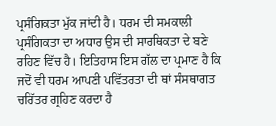ਪ੍ਰਸੰਗਿਕਤਾ ਮੁੱਕ ਜਾਂਦੀ ਹੈ। ਧਰਮ ਦੀ ਸਮਕਾਲੀ ਪ੍ਰਸੰਗਿਕਤਾ ਦਾ ਅਧਾਰ ਉਸ ਦੀ ਸਾਰਥਿਕਤਾ ਦੇ ਬਣੇ ਰਹਿਣ ਵਿੱਚ ਹੈ। ਇਤਿਹਾਸ ਇਸ ਗੱਲ ਦਾ ਪ੍ਰਮਾਣ ਹੈ ਕਿ ਜਦੋਂ ਵੀ ਧਰਮ ਆਪਣੀ ਪਵਿੱਤਰਤਾ ਦੀ ਥਾਂ ਸੰਸਥਾਗਤ ਚਰਿੱਤਰ ਗ੍ਰਹਿਣ ਕਰਦਾ ਹੈ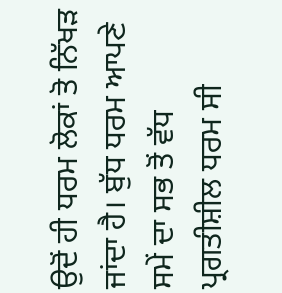ਉਦੋਂ ਹੀ ਧਰਮ ਲੋਕਾਂ ਤੋ ਨਿੱਖੜ ਜਾਂਦਾ ਹੈ। ਬੁੱਧ ਧਰਮ ਆਪਣੇ ਸਮੇਂ ਦਾ ਸਭ ਤੋਂ ਵੱਧ ਪ੍ਰਗਤੀਸ਼ੀਲ ਧਰਮ ਸੀ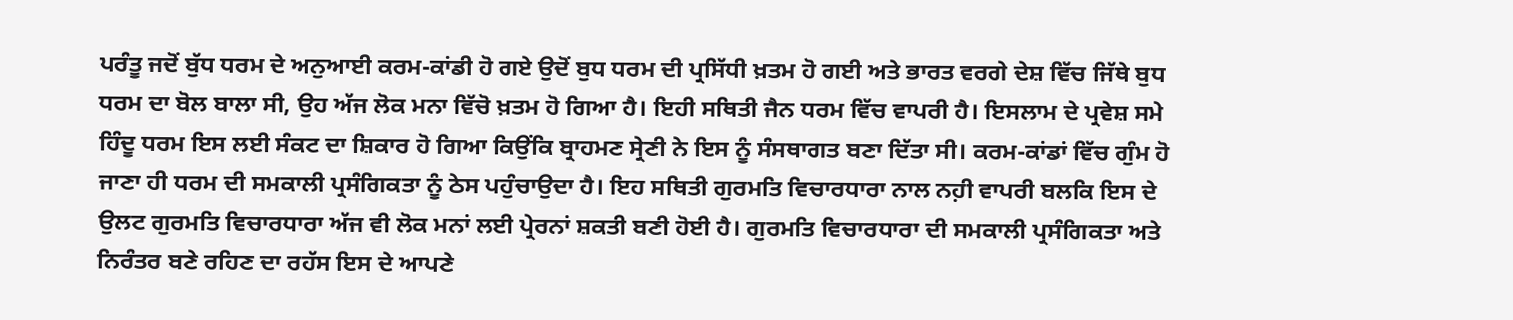ਪਰੰਤੂ ਜਦੋਂ ਬੁੱਧ ਧਰਮ ਦੇ ਅਨੁਆਈ ਕਰਮ-ਕਾਂਡੀ ਹੋ ਗਏ ਉਦੋਂ ਬੁਧ ਧਰਮ ਦੀ ਪ੍ਰਸਿੱਧੀ ਖ਼ਤਮ ਹੋ ਗਈ ਅਤੇ ਭਾਰਤ ਵਰਗੇ ਦੇਸ਼ ਵਿੱਚ ਜਿੱਥੇ ਬੁਧ ਧਰਮ ਦਾ ਬੋਲ ਬਾਲਾ ਸੀ, ਉਹ ਅੱਜ ਲੋਕ ਮਨਾ ਵਿੱਚੋ ਖ਼ਤਮ ਹੋ ਗਿਆ ਹੈ। ਇਹੀ ਸਥਿਤੀ ਜੈਨ ਧਰਮ ਵਿੱਚ ਵਾਪਰੀ ਹੈ। ਇਸਲਾਮ ਦੇ ਪ੍ਰਵੇਸ਼ ਸਮੇ ਹਿੰਦੂ ਧਰਮ ਇਸ ਲਈ ਸੰਕਟ ਦਾ ਸ਼ਿਕਾਰ ਹੋ ਗਿਆ ਕਿਉਂਕਿ ਬ੍ਰਾਹਮਣ ਸ੍ਰੇਣੀ ਨੇ ਇਸ ਨੂੰ ਸੰਸਥਾਗਤ ਬਣਾ ਦਿੱਤਾ ਸੀ। ਕਰਮ-ਕਾਂਡਾਂ ਵਿੱਚ ਗੁੰਮ ਹੋ ਜਾਣਾ ਹੀ ਧਰਮ ਦੀ ਸਮਕਾਲੀ ਪ੍ਰਸੰਗਿਕਤਾ ਨੂੰ ਠੇਸ ਪਹੁੰਚਾਉਦਾ ਹੈ। ਇਹ ਸਥਿਤੀ ਗੁਰਮਤਿ ਵਿਚਾਰਧਾਰਾ ਨਾਲ ਨਹ਼ੀ ਵਾਪਰੀ ਬਲਕਿ ਇਸ ਦੇ ਉਲਟ ਗੁਰਮਤਿ ਵਿਚਾਰਧਾਰਾ ਅੱਜ ਵੀ ਲੋਕ ਮਨਾਂ ਲਈ ਪ੍ਰੇਰਨਾਂ ਸ਼ਕਤੀ ਬਣੀ ਹੋਈ ਹੈ। ਗੁਰਮਤਿ ਵਿਚਾਰਧਾਰਾ ਦੀ ਸਮਕਾਲੀ ਪ੍ਰਸੰਗਿਕਤਾ ਅਤੇ ਨਿਰੰਤਰ ਬਣੇ ਰਹਿਣ ਦਾ ਰਹੱਸ ਇਸ ਦੇ ਆਪਣੇ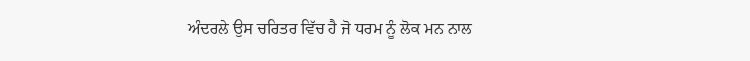ਅੰਦਰਲੇ ਉਸ ਚਰਿਤਰ ਵਿੱਚ ਹੈ ਜੋ ਧਰਮ ਨੂੰ ਲੋਕ ਮਨ ਨਾਲ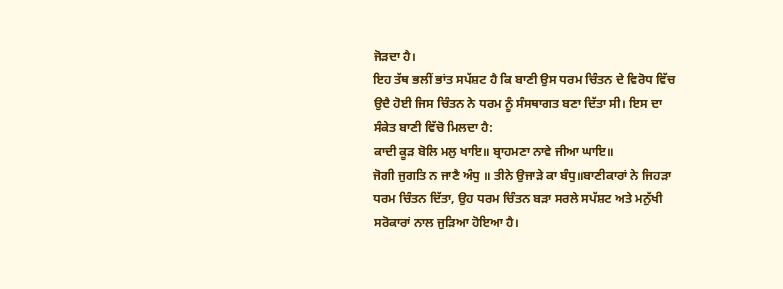ਜੋੜਦਾ ਹੈ।
ਇਹ ਤੱਥ ਭਲੀਂ ਭਾਂਤ ਸਪੱਸ਼ਟ ਹੈ ਕਿ ਬਾਣੀ ਉਸ ਧਰਮ ਚਿੰਤਨ ਦੇ ਵਿਰੋਧ ਵਿੱਚ ਉਦੈ ਹੋਈ ਜਿਸ ਚਿੰਤਨ ਨੇ ਧਰਮ ਨੂੰ ਸੰਸਥਾਗਤ ਬਣਾ ਦਿੱਤਾ ਸੀ। ਇਸ ਦਾ ਸੰਕੇਤ ਬਾਣੀ ਵਿੱਚੋ ਮਿਲਦਾ ਹੈ:
ਕਾਦੀ ਕੂੜ ਬੋਲਿ ਮਲੁ ਖਾਇ॥ ਬ੍ਰਾਹਮਣਾ ਨਾਵੇ ਜੀਆ ਘਾਇ॥
ਜੋਗੀ ਜੁਗਤਿ ਨ ਜਾਣੈ ਅੰਧੁ ॥ ਤੀਨੇ ਉਜਾੜੇ ਕਾ ਬੰਧੁ॥ਬਾਣੀਕਾਰਾਂ ਨੇ ਜਿਹੜਾ ਧਰਮ ਚਿੰਤਨ ਦਿੱਤਾ, ਉਹ ਧਰਮ ਚਿੰਤਨ ਬੜਾ ਸਰਲੇ ਸਪੱਸ਼ਟ ਅਤੇ ਮਨੁੱਖੀ ਸਰੋਕਾਰਾਂ ਨਾਲ ਜੁੜਿਆ ਹੋਇਆ ਹੈ।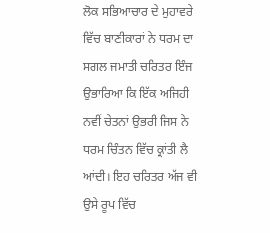ਲੋਕ ਸਭਿਆਚਾਰ ਦੇ ਮੁਹਾਵਰੇ ਵਿੱਚ ਬਾਣੀਕਾਰਾਂ ਨੇ ਧਰਮ ਦਾ ਸਗਲ ਜਮਾਤੀ ਚਰਿਤਰ ਇੰਜ ਉਭਾਰਿਆ ਕਿ ਇੱਕ ਅਜਿਹੀ ਨਵੀਂ ਚੇਤਨਾਂ ਉਭਰੀ ਜਿਸ ਨੇ ਧਰਮ ਚਿੰਤਨ ਵਿੱਚ ਕ੍ਰਾਂਤੀ ਲੈ ਆਂਦੀ। ਇਹ ਚਰਿਤਰ ਅੱਜ ਵੀ ਉਸੇ ਰੂਪ ਵਿੱਚ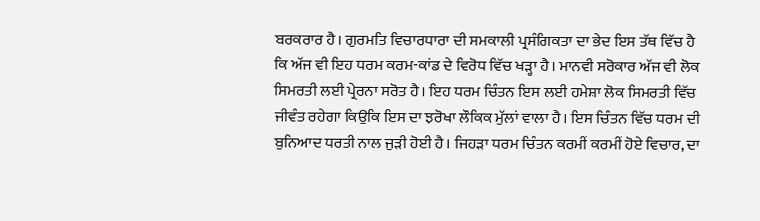ਬਰਕਰਾਰ ਹੈ। ਗੁਰਮਤਿ ਵਿਚਾਰਧਾਰਾ ਦੀ ਸਮਕਾਲੀ ਪ੍ਰਸੰਗਿਕਤਾ ਦਾ ਭੇਦ ਇਸ ਤੱਥ ਵਿੱਚ ਹੈ ਕਿ ਅੱਜ ਵੀ ਇਹ ਧਰਮ ਕਰਮ-ਕਾਂਡ ਦੇ ਵਿਰੋਧ ਵਿੱਚ ਖੜ੍ਹਾ ਹੈ। ਮਾਨਵੀ ਸਰੋਕਾਰ ਅੱਜ ਵੀ ਲੋਕ ਸਿਮਰਤੀ ਲਈ ਪ੍ਰੇਰਨਾ ਸਰੋਤ ਹੈ। ਇਹ ਧਰਮ ਚਿੰਤਨ ਇਸ ਲਈ ਹਮੇਸ਼ਾ ਲੋਕ ਸਿਮਰਤੀ ਵਿੱਚ ਜੀਵੰਤ ਰਹੇਗਾ ਕਿਉਕਿ ਇਸ ਦਾ ਝਰੋਖਾ ਲੌਕਿਕ ਮੁੱਲਾਂ ਵਾਲਾ ਹੈ। ਇਸ ਚਿੰਤਨ ਵਿੱਚ ਧਰਮ ਦੀ ਬੁਨਿਆਦ ਧਰਤੀ ਨਾਲ ਜੁੜੀ ਹੋਈ ਹੈ। ਜਿਹੜਾ ਧਰਮ ਚਿੰਤਨ ਕਰਮੀਂ ਕਰਮੀਂ ਹੋਏ ਵਿਚਾਰ, ਦਾ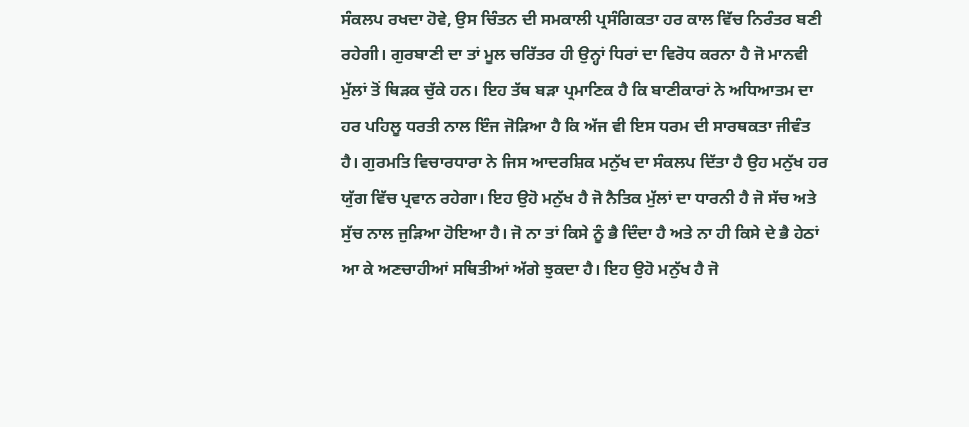ਸੰਕਲਪ ਰਖਦਾ ਹੋਵੇ, ਉਸ ਚਿੰਤਨ ਦੀ ਸਮਕਾਲੀ ਪ੍ਰਸੰਗਿਕਤਾ ਹਰ ਕਾਲ ਵਿੱਚ ਨਿਰੰਤਰ ਬਣੀ ਰਹੇਗੀ। ਗੁਰਬਾਣੀ ਦਾ ਤਾਂ ਮੂਲ ਚਰਿੱਤਰ ਹੀ ਉਨ੍ਹਾਂ ਧਿਰਾਂ ਦਾ ਵਿਰੋਧ ਕਰਨਾ ਹੈ ਜੋ ਮਾਨਵੀ ਮੁੱਲਾਂ ਤੋਂ ਥਿੜਕ ਚੁੱਕੇ ਹਨ। ਇਹ ਤੱਥ ਬੜਾ ਪ੍ਰਮਾਣਿਕ ਹੈ ਕਿ ਬਾਣੀਕਾਰਾਂ ਨੇ ਅਧਿਆਤਮ ਦਾ ਹਰ ਪਹਿਲੂ ਧਰਤੀ ਨਾਲ ਇੰਜ ਜੋੜਿਆ ਹੈ ਕਿ ਅੱਜ ਵੀ ਇਸ ਧਰਮ ਦੀ ਸਾਰਥਕਤਾ ਜੀਵੰਤ ਹੈ। ਗੁਰਮਤਿ ਵਿਚਾਰਧਾਰਾ ਨੇ ਜਿਸ ਆਦਰਸ਼ਿਕ ਮਨੁੱਖ ਦਾ ਸੰਕਲਪ ਦਿੱਤਾ ਹੈ ਉਹ ਮਨੁੱਖ ਹਰ ਯੁੱਗ ਵਿੱਚ ਪ੍ਰਵਾਨ ਰਹੇਗਾ। ਇਹ ਉਹੋ ਮਨੁੱਖ ਹੈ ਜੋ ਨੈਤਿਕ ਮੁੱਲਾਂ ਦਾ ਧਾਰਨੀ ਹੈ ਜੋ ਸੱਚ ਅਤੇ ਸੁੱਚ ਨਾਲ ਜੁੜਿਆ ਹੋਇਆ ਹੈ। ਜੋ ਨਾ ਤਾਂ ਕਿਸੇ ਨੂੰ ਭੈ ਦਿੰਦਾ ਹੈ ਅਤੇ ਨਾ ਹੀ ਕਿਸੇ ਦੇ ਭੈ ਹੇਠਾਂ ਆ ਕੇ ਅਣਚਾਹੀਆਂ ਸਥਿਤੀਆਂ ਅੱਗੇ ਝੁਕਦਾ ਹੈ। ਇਹ ਉਹੋ ਮਨੁੱਖ ਹੈ ਜੋ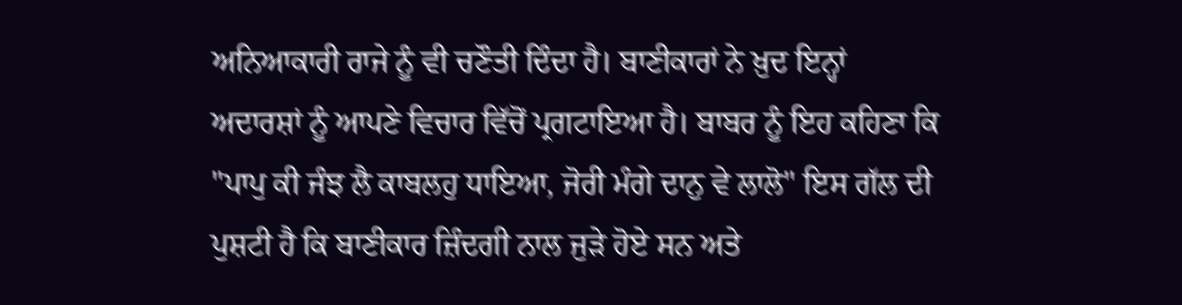ਅਨਿਆਕਾਰੀ ਰਾਜੇ ਨੂੰ ਵੀ ਚਣੌਤੀ ਦਿੰਦਾ ਹੈ। ਬਾਣੀਕਾਰਾਂ ਨੇ ਖ਼ੁਦ ਇਨ੍ਹਾਂ ਅਦਾਰਸ਼ਾਂ ਨੂੰ ਆਪਣੇ ਵਿਚਾਰ ਵਿੱਚੋਂ ਪ੍ਰਗਟਾਇਆ ਹੈ। ਬਾਬਰ ਨੂੰ ਇਹ ਕਹਿਣਾ ਕਿ "ਪਾਪੁ ਕੀ ਜੰਝ ਲੈ ਕਾਬਲਹੁ ਧਾਇਆ, ਜੋਰੀ ਮੰਗੇ ਦਾਨੁ ਵੇ ਲਾਲੋ" ਇਸ ਗੱਲ ਦੀ ਪੁਸ਼ਟੀ ਹੈ ਕਿ ਬਾਣੀਕਾਰ ਜ਼ਿੰਦਗੀ ਨਾਲ ਜੁੜੇ ਹੋਏ ਸਨ ਅਤੇ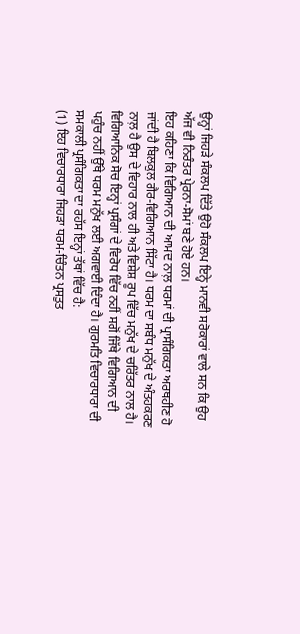ਉਨ੍ਹਾਂ ਜਿਹੜੇ ਸੰਕਲਪ ਦਿੱਤੇ ਉਹੋ ਸੰਕਲਪ ਇਨ੍ਹੇ ਮਾਨਵੀ ਸਰੋਕਾਰਾਂ ਵਾਲੇ ਸਨ ਕਿ ਉਹ ਅੱਜ ਵੀ ਨਿਰੰਤਰ ਪ੍ਰੇਰਨਾ-ਸੋਮਾਂ ਬਣੇ ਹੋਏ ਹਨ।
ਇਹ ਕਹਿਣਾ ਕਿ ਵਿਗਿਆਨ ਦੀ ਆਮਦ ਨਾਲ਼ ਧਰਮਾਂ ਦੀ ਪ੍ਰਾਸੰਗਿਕਤਾ ਅਰਥਹੀਣ ਹੋ ਜਾਂਦੀ ਹੈ ਬਿਲਕੁਲ ਗੈਰ-ਵਿਗਿਆਨ ਸਿੱਟਾ ਹੈ। ਧਰਮ ਦਾ ਸਬੰਧ ਮਨੁੱਖ ਦੇ ਅੰਤਹਕਰਣ ਨਾਲ਼ ਹੈ ਉਸ ਦੇ ਵਿਹਾਰ ਨਾਲ ਹੀ ਅਤੇ ਵਿਸ਼ੇਸ਼ ਰੂਪ ਵਿੱਚ ਮਨੁੱਖ ਦੇ ਚਰਿੱਤਰ ਨਾਲ ਹੈ। ਵਿਗਿਆਨਿਕ ਸੋਚ ਇਨ੍ਹਾਂ ਪ੍ਰਸੰਗਾਂ ਦੇ ਵਿਰੋਧ ਵਿੱਚ ਨਹੀਂ ਸਗੋਂ ਜਿੱਥੇ ਵਿਗਿਆਨ ਦੀ ਪਹੁੰਚ ਨਹੀਂ ਉੱਥੇ ਧਰਮ ਮਨੁੱਖ ਲਈ ਅਗਵਾਈ ਦਿੰਦਾ ਹੈ। ਗੁਰਮਤਿ ਵਿਚਾਰਧਾਰਾ ਦੀ ਸਮਕਾਲੀ ਪ੍ਰਸੰਗਿਕਤਾ ਦਾ ਰਹੱਸ ਇਨ੍ਹਾਂ ਤੱਥਾਂ ਵਿੱਚ ਹੈ:
(1) ਇਹ ਵਿਚਾਰਧਾਰਾ ਜਿਹੜਾ ਧਰਮ-ਚਿੰਤਨ ਪ੍ਰਸਤੁਤ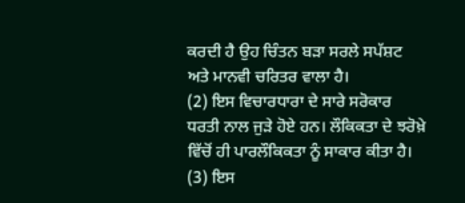ਕਰਦੀ ਹੈ ਉਹ ਚਿੰਤਨ ਬੜਾ ਸਰਲੇ ਸਪੱਸ਼ਟ ਅਤੇ ਮਾਨਵੀ ਚਰਿਤਰ ਵਾਲਾ ਹੈ।
(2) ਇਸ ਵਿਚਾਰਧਾਰਾ ਦੇ ਸਾਰੇ ਸਰੋਕਾਰ ਧਰਤੀ ਨਾਲ ਜੁੜੇ ਹੋਏ ਹਨ। ਲੌਕਿਕਤਾ ਦੇ ਝਰੋਖ਼ੇ ਵਿੱਚੋਂ ਹੀ ਪਾਰਲੌਕਿਕਤਾ ਨੂੰ ਸਾਕਾਰ ਕੀਤਾ ਹੈ।
(3) ਇਸ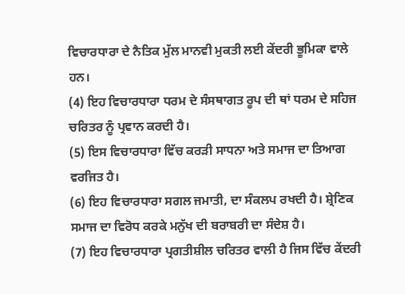ਵਿਚਾਰਧਾਰਾ ਦੇ ਨੈਤਿਕ ਮੁੱਲ ਮਾਨਵੀ ਮੁਕਤੀ ਲਈ ਕੇਂਦਰੀ ਭੂਮਿਕਾ ਵਾਲੇ ਹਨ।
(4) ਇਹ ਵਿਚਾਰਧਾਰਾ ਧਰਮ ਦੇ ਸੰਸਥਾਗਤ ਰੂਪ ਦੀ ਥਾਂ ਧਰਮ ਦੇ ਸਹਿਜ ਚਰਿਤਰ ਨੂੰ ਪ੍ਰਵਾਨ ਕਰਦੀ ਹੈ।
(5) ਇਸ ਵਿਚਾਰਧਾਰਾ ਵਿੱਚ ਕਰੜੀ ਸਾਧਨਾ ਅਤੇ ਸਮਾਜ ਦਾ ਤਿਆਗ ਵਰਜਿਤ ਹੈ।
(6) ਇਹ ਵਿਚਾਰਧਾਰਾ ਸਗਲ ਜਮਾਤੀ, ਦਾ ਸੰਕਲਪ ਰਖਦੀ ਹੈ। ਸ਼੍ਰੇਣਿਕ ਸਮਾਜ ਦਾ ਵਿਰੋਧ ਕਰਕੇ ਮਨੁੱਖ ਦੀ ਬਰਾਬਰੀ ਦਾ ਸੰਦੇਸ਼ ਹੈ।
(7) ਇਹ ਵਿਚਾਰਧਾਰਾ ਪ੍ਰਗਤੀਸ਼ੀਲ ਚਰਿਤਰ ਵਾਲੀ ਹੈ ਜਿਸ ਵਿੱਚ ਕੇਂਦਰੀ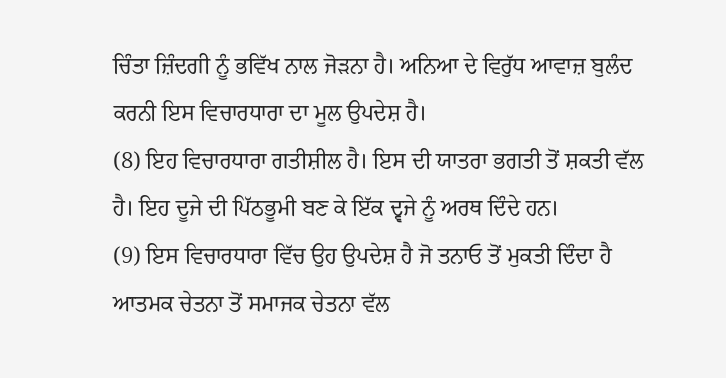ਚਿੰਤਾ ਜ਼ਿੰਦਗੀ ਨੂੰ ਭਵਿੱਖ ਨਾਲ ਜੋੜਨਾ ਹੈ। ਅਨਿਆ ਦੇ ਵਿਰੁੱਧ ਆਵਾਜ਼ ਬੁਲੰਦ ਕਰਨੀ ਇਸ ਵਿਚਾਰਧਾਰਾ ਦਾ ਮੂਲ ਉਪਦੇਸ਼ ਹੈ।
(8) ਇਹ ਵਿਚਾਰਧਾਰਾ ਗਤੀਸ਼ੀਲ ਹੈ। ਇਸ ਦੀ ਯਾਤਰਾ ਭਗਤੀ ਤੋਂ ਸ਼ਕਤੀ ਵੱਲ ਹੈ। ਇਹ ਦੂਜੇ ਦੀ ਪਿੱਠਭੂਮੀ ਬਣ ਕੇ ਇੱਕ ਦ੍ਵਜੇ ਨੂੰ ਅਰਥ ਦਿੰਦੇ ਹਨ।
(9) ਇਸ ਵਿਚਾਰਧਾਰਾ ਵਿੱਚ ਉਹ ਉਪਦੇਸ਼ ਹੈ ਜੋ ਤਨਾਓ ਤੋਂ ਮੁਕਤੀ ਦਿੰਦਾ ਹੈ ਆਤਮਕ ਚੇਤਨਾ ਤੋਂ ਸਮਾਜਕ ਚੇਤਨਾ ਵੱਲ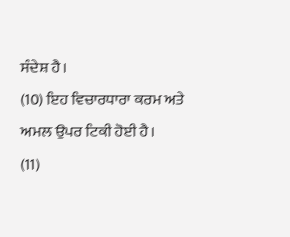ਸੰਦੇਸ਼ ਹੈ।
(10) ਇਹ ਵਿਚਾਰਧਾਰਾ ਕਰਮ ਅਤੇ ਅਮਲ ਉਪਰ ਟਿਕੀ ਹੋਈ ਹੈ।
(11)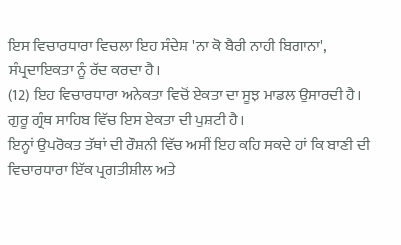ਇਸ ਵਿਚਾਰਧਾਰਾ ਵਿਚਲਾ ਇਹ ਸੰਦੇਸ਼ 'ਨਾ ਕੋ ਬੈਰੀ ਨਾਹੀ ਬਿਗਾਨਾ', ਸੰਪ੍ਰਦਾਇਕਤਾ ਨੂੰ ਰੱਦ ਕਰਦਾ ਹੈ।
(12) ਇਹ ਵਿਚਾਰਧਾਰਾ ਅਨੇਕਤਾ ਵਿਚੋਂ ਏਕਤਾ ਦਾ ਸੂਝ ਮਾਡਲ ਉਸਾਰਦੀ ਹੈ। ਗੁਰੂ ਗ੍ਰੰਥ ਸਾਹਿਬ ਵਿੱਚ ਇਸ ਏਕਤਾ ਦੀ ਪੁਸ਼ਟੀ ਹੈ।
ਇਨ੍ਹਾਂ ਉਪਰੋਕਤ ਤੱਥਾਂ ਦੀ ਰੌਸ਼ਨੀ ਵਿੱਚ ਅਸੀਂ ਇਹ ਕਹਿ ਸਕਦੇ ਹਾਂ ਕਿ ਬਾਣੀ ਦੀ ਵਿਚਾਰਧਾਰਾ ਇੱਕ ਪ੍ਰਗਤੀਸ਼ੀਲ ਅਤੇ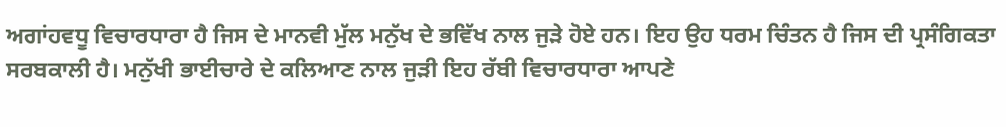ਅਗਾਂਹਵਧੂ ਵਿਚਾਰਧਾਰਾ ਹੈ ਜਿਸ ਦੇ ਮਾਨਵੀ ਮੁੱਲ ਮਨੁੱਖ ਦੇ ਭਵਿੱਖ ਨਾਲ ਜੁੜੇ ਹੋਏ ਹਨ। ਇਹ ਉਹ ਧਰਮ ਚਿੰਤਨ ਹੈ ਜਿਸ ਦੀ ਪ੍ਰਸੰਗਿਕਤਾ ਸਰਬਕਾਲੀ ਹੈ। ਮਨੁੱਖੀ ਭਾਈਚਾਰੇ ਦੇ ਕਲਿਆਣ ਨਾਲ ਜੁੜੀ ਇਹ ਰੱਬੀ ਵਿਚਾਰਧਾਰਾ ਆਪਣੇ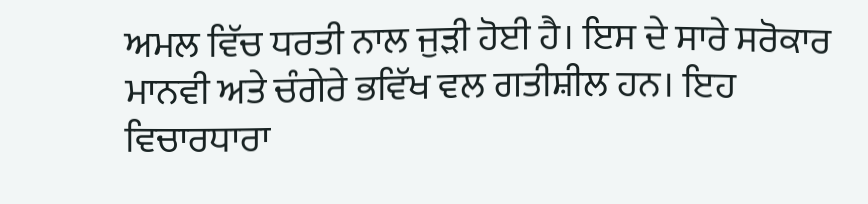ਅਮਲ ਵਿੱਚ ਧਰਤੀ ਨਾਲ ਜੁੜੀ ਹੋਈ ਹੈ। ਇਸ ਦੇ ਸਾਰੇ ਸਰੋਕਾਰ ਮਾਨਵੀ ਅਤੇ ਚੰਗੇਰੇ ਭਵਿੱਖ ਵਲ ਗਤੀਸ਼ੀਲ ਹਨ। ਇਹ ਵਿਚਾਰਧਾਰਾ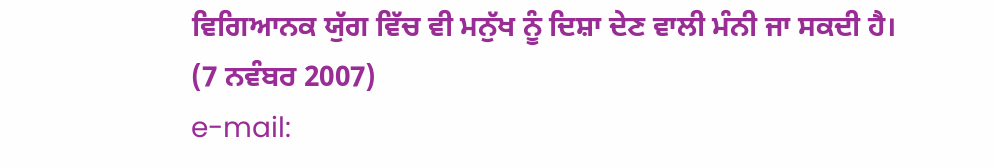ਵਿਗਿਆਨਕ ਯੁੱਗ ਵਿੱਚ ਵੀ ਮਨੁੱਖ ਨੂੰ ਦਿਸ਼ਾ ਦੇਣ ਵਾਲੀ ਮੰਨੀ ਜਾ ਸਕਦੀ ਹੈ।
(7 ਨਵੰਬਰ 2007)
e-mail: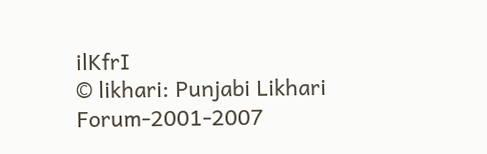ilKfrI
© likhari: Punjabi Likhari Forum-2001-2007